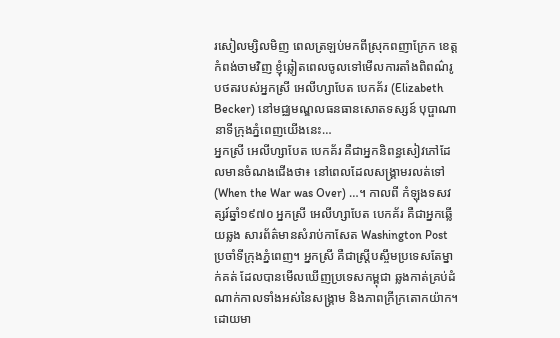រសៀលម្សិលមិញ ពេលត្រឡប់មកពីស្រុកពញាក្រែក ខេត្តកំពង់ចាមវិញ ខ្ញុំឆ្លៀតពេលចូលទៅមើលការតាំងពិពណ៌រូបថតរបស់អ្នកស្រី អេលីហ្សាបែត បេកគ័រ (Elizabeth Becker) នៅមជ្ឈមណ្ឌលធនធានសោតទស្សន៍ បុប្ផាណា នាទីក្រុងភ្នំពេញយើងនេះ…
អ្នកស្រី អេលីហ្សាបែត បេកគ័រ គឺជាអ្នកនិពន្ធសៀវភៅដែលមានចំណងជើងថា៖ នៅពេលដែលសង្រ្គាមរលត់ទៅ (When the War was Over) …។ កាលពី កំឡុងទសវត្សរ៍ឆ្នាំ១៩៧០ អ្នកស្រី អេលីហ្សាបែត បេកគ័រ គឺជាអ្នកឆ្លើយឆ្លង សារព័ត៌មានសំរាប់កាសែត Washington Post ប្រចាំទីក្រុងភ្នំពេញ។ អ្នកស្រី គឺជាស្រ្តីបស្ចឹមប្រទេសតែម្នាក់គត់ ដែលបានមើលឃើញប្រទេសកម្ពុជា ឆ្លងកាត់គ្រប់ដំណាក់កាលទាំងអស់នៃសង្រ្គាម និងភាពក្រីក្រតោកយ៉ាក។
ដោយមា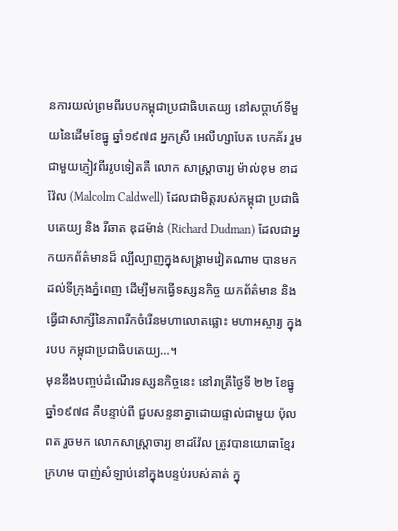នការយល់ព្រមពីរបបកម្ពុជាប្រជាធិបតេយ្យ នៅសប្តាហ៍ទីមួយនៃដើមខែធ្នូ ឆ្នាំ១៩៧៨ អ្នកស្រី អេលីហ្សាបែត បេកគ័រ រួមជាមួយភ្ញៀវពីររូបទៀតគឺ លោក សាស្រ្តាចារ្យ ម៉ាល់ខុម ខាដវ៉ែល (Malcolm Caldwell) ដែលជាមិត្តរបស់កម្ពុជា ប្រជាធិបតេយ្យ និង រីឆាត ឌុដម៉ាន់ (Richard Dudman) ដែលជាអ្នកយកព័ត៌មានដ៏ ល្បីល្បាញក្នុងសង្រ្គាមវៀតណាម បានមកដល់ទីក្រុងភ្នំពេញ ដើម្បីមកធ្វើទស្សនកិច្ច យកព័ត៌មាន និងធ្វើជាសាក្សីនៃភាពរីកចំរើនមហាលោតផ្លោះ មហាអស្ចារ្យ ក្នុងរបប កម្ពុជាប្រជាធិបតេយ្យ…។
មុននឹងបញ្ចប់ដំណើរទស្សនកិច្ចនេះ នៅរាត្រីថ្ងៃទី ២២ ខែធ្នូ ឆ្នាំ១៩៧៨ គឺបន្ទាប់ពី ជួបសន្ទនាគ្នាដោយផ្ទាល់ជាមួយ ប៉ុល ពត រួចមក លោកសាស្រ្តាចារ្យ ខាដវ៉ែល ត្រូវបានយោធាខ្មែរក្រហម បាញ់សំឡាប់នៅក្នុងបន្ទប់របស់គាត់ ក្នុ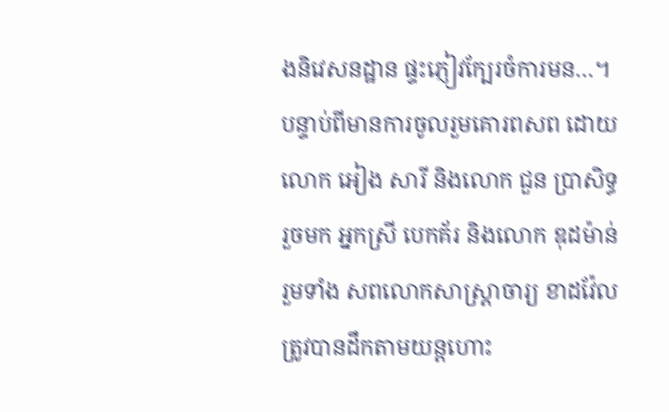ងនិវេសនដ្ឋាន ផ្ទះភ្ញៀវក្បែរចំការមន…។ បន្ទាប់ពីមានការចូលរួមគោរពសព ដោយលោក អៀង សារី និងលោក ជួន ប្រាសិទ្ធ រួចមក អ្នកស្រី បេកគ័រ និងលោក ឌុដម៉ាន់ រួមទាំង សពលោកសាស្រ្តាចារ្យ ខាដវ៉ែល ត្រូវបានដឹកតាមយន្តហោះ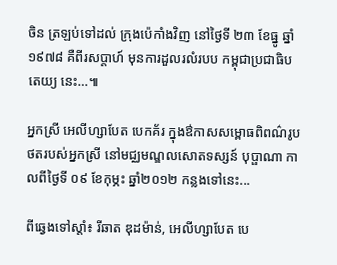ចិន ត្រឡប់ទៅដល់ ក្រុងប៉េកាំងវិញ នៅថ្ងៃទី ២៣ ខែធ្នូ ឆ្នាំ១៩៧៨ គឺពីរសប្តាហ៍ មុនការដួលរលំរបប កម្ពុជាប្រជាធិបតេយ្យ នេះ…៕

អ្នកស្រី អេលីហ្សាបែត បេកគ័រ ក្នុងឳកាសសម្ពោធពិពណ៌រូបថតរបស់អ្នកស្រី នៅមជ្ឈមណ្ឌលសោតទស្សន៍ បុប្ផាណា កាលពីថ្ងៃទី ០៩ ខែកុម្ភះ ឆ្នាំ២០១២ កន្លងទៅនេះ...

ពីឆ្វេងទៅស្តាំ៖ រីឆាត ឌុដម៉ាន់, អេលីហ្សាបែត បេ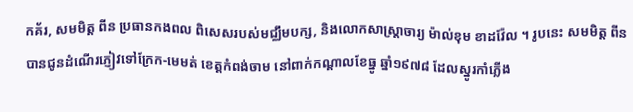កគ័រ, សមមិត្ត ពីន ប្រធានកងពល ពិសេសរបស់មជ្ឈឹមបក្ស, និងលោកសាស្រ្តាចារ្យ ម៉ាល់ខុម ខាដវ៉ែល ។ រូបនេះ សមមិត្ត ពីន បានជូនដំណើរភ្ញៀវទៅក្រែក-មេមត់ ខេត្តកំពង់ចាម នៅពាក់កណ្តាលខែធ្នូ ឆ្នាំ១៩៧៨ ដែលស្នូរកាំភ្លើង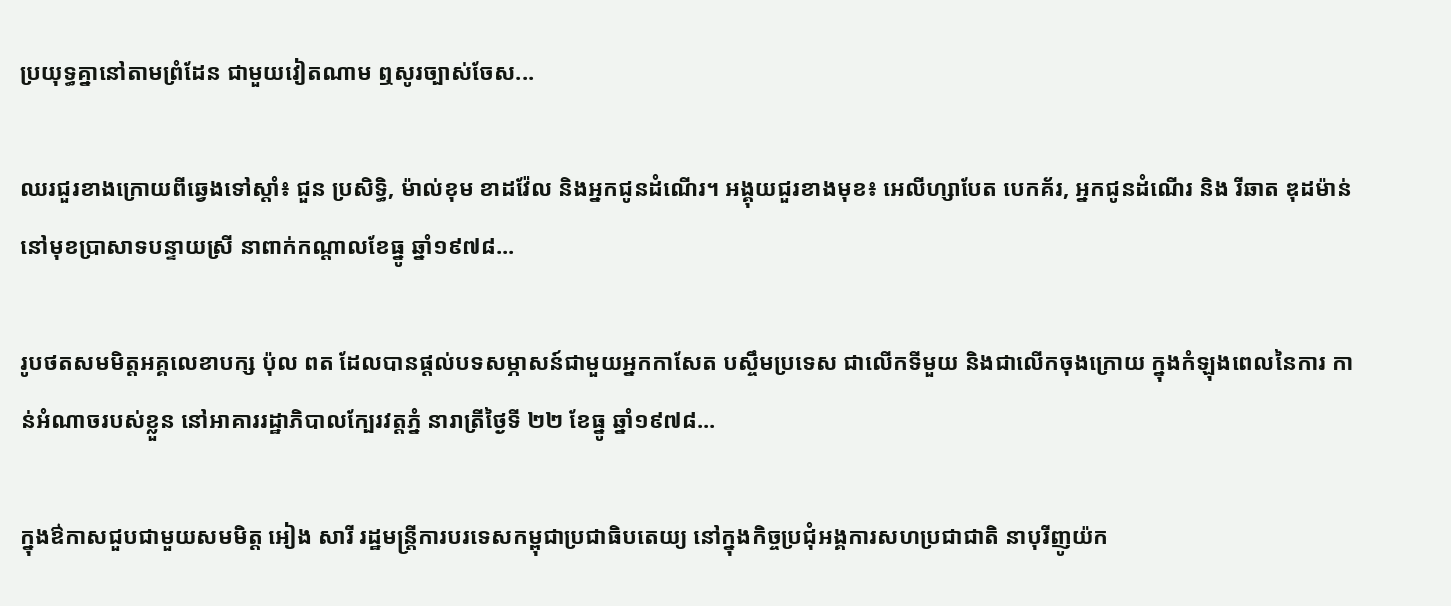ប្រយុទ្ធគ្នានៅតាមព្រំដែន ជាមួយវៀតណាម ឮសូរច្បាស់ចែស...

ឈរជួរខាងក្រោយពីឆ្វេងទៅស្តាំ៖ ជួន ប្រសិទ្ធិ, ម៉ាល់ខុម ខាដវ៉ែល និងអ្នកជូនដំណើរ។ អង្គុយជួរខាងមុខ៖ អេលីហ្សាបែត បេកគ័រ, អ្នកជូនដំណើរ និង រីឆាត ឌុដម៉ាន់ នៅមុខប្រាសាទបន្ទាយស្រី នាពាក់កណ្តាលខែធ្នូ ឆ្នាំ១៩៧៨...

រូបថតសមមិត្តអគ្គលេខាបក្ស ប៉ុល ពត ដែលបានផ្តល់បទសម្ភាសន៍ជាមួយអ្នកកាសែត បស្ចឹមប្រទេស ជាលើកទីមួយ និងជាលើកចុងក្រោយ ក្នុងកំឡុងពេលនៃការ កាន់អំណាចរបស់ខ្លួន នៅអាគាររដ្ឋាភិបាលក្បែរវត្តភ្នំ នារាត្រីថ្ងៃទី ២២ ខែធ្នូ ឆ្នាំ១៩៧៨...

ក្នុងឳកាសជួបជាមួយសមមិត្ត អៀង សារី រដ្ឋមន្រ្តីការបរទេសកម្ពុជាប្រជាធិបតេយ្យ នៅក្នុងកិច្ចប្រជុំអង្គការសហប្រជាជាតិ នាបុរីញូយ៉ក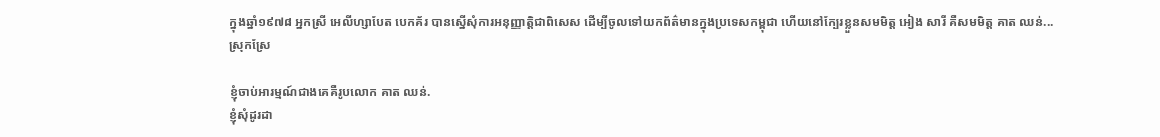ក្នុងឆ្នាំ១៩៧៨ អ្នកស្រី អេលីហ្សាបែត បេកគ័រ បានស្នើសុំការអនុញ្ញាត្តិជាពិសេស ដើម្បីចូលទៅយកព័ត៌មានក្នុងប្រទេសកម្ពុជា ហើយនៅក្បែរខ្លួនសមមិត្ត អៀង សារី គឺសមមិត្ត គាត ឈន់...
ស្រុកស្រែ

ខ្ញុំចាប់អារម្មណ៍ជាងគេគឺរូបលោក គាត ឈន់.
ខ្ញុំសុំដូរដា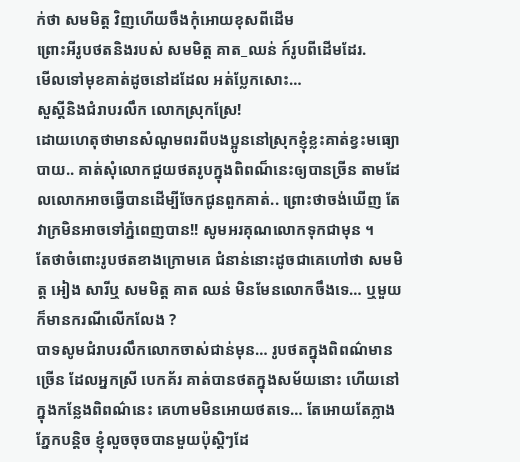ក់ថា សមមិត្ត វិញហើយចឹងកុំអោយខុសពីដើម
ព្រោះអីរូបថតនិងរបស់ សមមិត្ត គាត_ឈន់ ក៍រូបពីដើមដែរ.
មើលទៅមុខគាត់ដូចនៅដដែល អត់ប្លែកសោះ…
សួស្តីនិងជំរាបរលឹក លោកស្រុកស្រែ!
ដោយហេតុថាមានសំណូមពរពីបងប្អូននៅស្រុកខ្ញុំខ្លះគាត់ខ្វះមធ្យោបាយ.. គាត់សុំលោកជួយថតរូបក្នុងពិពណ៏នេះឲ្យបានច្រីន តាមដែលលោកអាចធ្វើបានដើម្បីចែកជូនពួកគាត់.. ព្រោះថាចង់ឃើញ តែវាក្រមិនអាចទៅភ្នំពេញបាន!! សូមអរគុណលោកទុកជាមុន ។
តែថាចំពោះរូបថតខាងក្រោមគេ ជំនាន់នោះដូចជាគេហៅថា សមមិត្ត អៀង សារីឬ សមមិត្ត គាត ឈន់ មិនមែនលោកចឹងទេ… ឬមួយក៏មានករណីលើកលែង ?
បាទសូមជំរាបរលឹកលោកចាស់ជាន់មុន… រូបថតក្នុងពិពណ៌មានច្រើន ដែលអ្នកស្រី បេកគ័រ គាត់បានថតក្នុងសម័យនោះ ហើយនៅក្នុងកន្លែងពិពណ៌នេះ គេហាមមិនអោយថតទេ… តែអោយតែភ្លាងភ្នែកបន្តិច ខ្ញុំលួចចុចបានមួយប៉ុស្តិៗដែ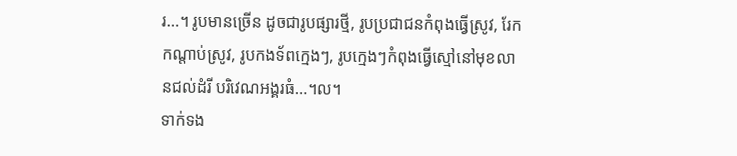រ…។ រូបមានច្រើន ដូចជារូបផ្សារថ្មី, រូបប្រជាជនកំពុងធ្វើស្រូវ, រែកកណ្តាប់ស្រូវ, រូបកងទ័ពក្មេងៗ, រូបក្មេងៗកំពុងធ្វើស្មៅនៅមុខលានជល់ដំរី បរិវេណអង្គរធំ…។ល។
ទាក់ទង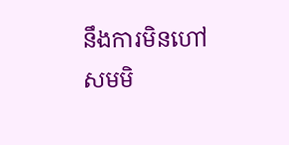នឹងការមិនហៅ សមមិ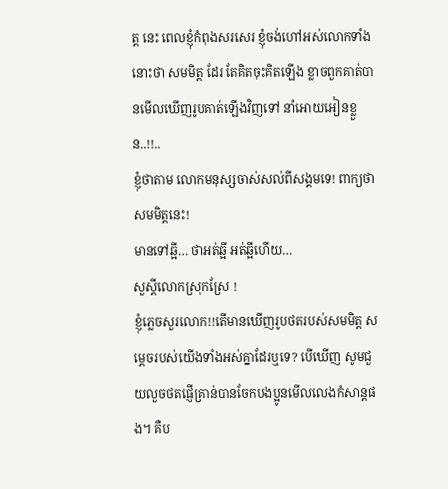ត្ត នេះ ពេលខ្ញុំកំពុងសរសេរ ខ្ញុំចង់ហៅអស់លោកទាំងនោះថា សមមិត្ត ដែរ តែគិតចុះគិតឡើង ខ្លាចពួកគាត់បានមើលឃើញរូបគាត់ឡើងវិញទៅ នាំអោយអៀនខ្លួន..!!..
ខ្ញុំថាតាម លោកមនុស្សចាស់សល់ពីសង្គមទេ! ពាក្យថា សមមិត្តនេះ!
មានទៅឆ្អី… ថាអត់ឆ្អី អត់ឆ្អីហើយ…
សួស្តីលោកស្រុកស្រែ !
ខ្ញុំភេ្លចសួរលោក!!តើមានឃើញរូបថតរបស់សមមិត្ត សម្តេចរបស់យើងទាំងអស់គ្នាដែរឬទេ? បើឃើញ សូមជួយលួចថតផ្ញើគ្រាន់បានចែកបងប្អូនមើលលេងកំសាន្តផង។ គឺប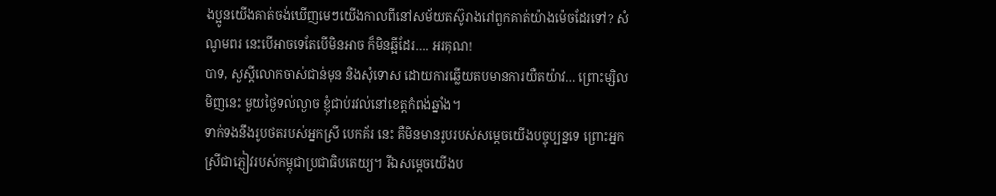ងប្អូនយើងគាត់ចង់ឃើញមេៗយើងកាលពីនៅសម័យតស៊ូរាងរៅពួកគាត់យ៉ាងម៉េចដែរទៅ? សំណូមពរ នេះបើអាចទេតែបើមិនអាច ក៏មិនឆ្អីដែរ…. អរគុណ!
បាទ, សួស្តីលោកចាស់ជាន់មុន និងសុំទោស ដោយការឆ្លើយតបមានការយឺតយ៉ាវ… ព្រោះម្សិលមិញនេះ មួយថ្ងៃទល់ល្ងាច ខ្ញុំជាប់រវល់នៅខេត្តកំពង់ឆ្នាំង។
ទាក់ទងនឹងរូបថតរបស់អ្នកស្រី បេកគ័រ នេះ គឺមិនមានរូបរបស់សម្តេចយើងបច្ចុប្បន្នទេ ព្រោះអ្នកស្រីជាភ្ញៀវរបស់កម្ពុជាប្រជាធិបតេយ្យ។ រីឯសម្តេចយើងប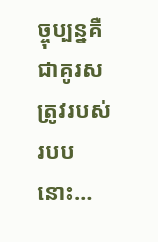ច្ចុប្បន្នគឺជាគូរសត្រូវរបស់របបនោះ…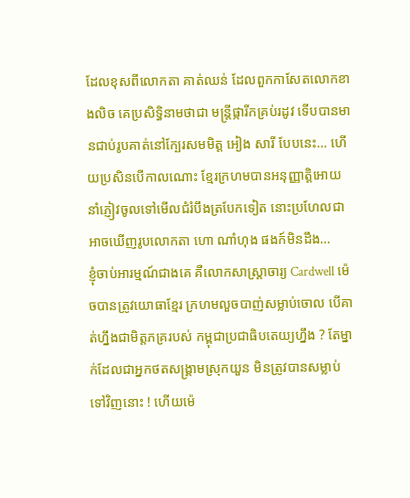ដែលខុសពីលោកតា គាត់ឈន់ ដែលពួកកាសែតលោកខាងលិច គេប្រសិទ្ធិនាមថាជា មន្រ្តីផ្ការីកគ្រប់រដូវ ទើបបានមានជាប់រូបគាត់នៅក្បែរសមមិត្ត អៀង សារី បែបនេះ… ហើយប្រសិនបើកាលណោះ ខ្មែរក្រហមបានអនុញ្ញាត្តិអោយនាំភ្ញៀវចូលទៅមើលជំរំបឹងត្របែកទៀត នោះប្រហែលជាអាចឃើញរូបលោកតា ហោ ណាំហុង ផងក៍មិនដឹង…
ខ្ញុំចាប់អារម្មណ៍ជាងគេ គឺលោកសាស្រ្តាចារ្យ Cardwell ម៉េចបានត្រូវយោធាខ្មែរ ក្រហមលួចបាញ់សម្លាប់ចោល បើគាត់ហ្នឹងជាមិត្តភគ្ររបស់ កម្ពុជាប្រជាធិបតេយ្យហ្នឹង ? តែម្នាក់ដែលជាអ្នកថតសង្គ្រាមស្រុកយួន មិនត្រូវបានសម្លាប់ទៅវិញនោះ ! ហើយម៉េ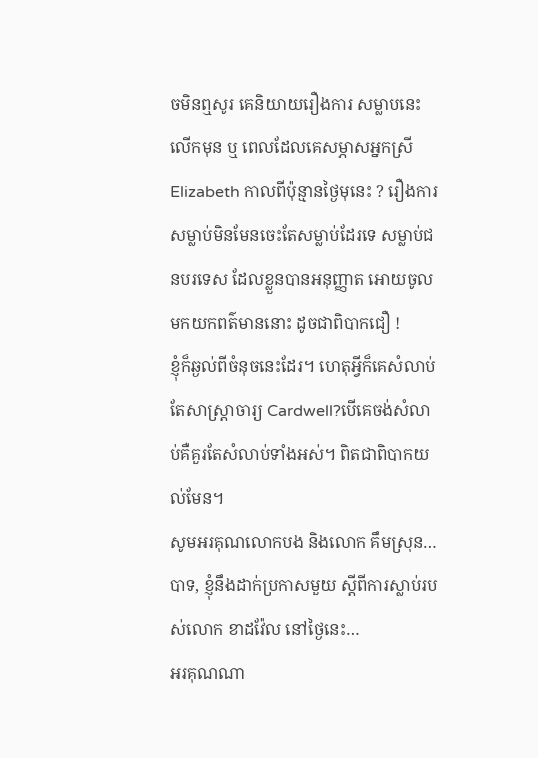ចមិនឮសូរ គេនិយាយរឿងការ សម្លាបនេះ លើកមុន ឬ ពេលដែលគេសម្ភាសអ្នកស្រី Elizabeth កាលពីប៉ុន្មានថ្ងៃមុនេះ ? រឿងការសម្លាប់មិនមែនចេះតែសម្លាប់ដែរទេ សម្លាប់ជនបរទេស ដែលខ្លួនបានអនុញ្ញាត អោយចូលមកយកពត៌មាននោះ ដូចជាពិបាកជឿ !
ខ្ញុំក៏ឆ្ងល់ពីចំនុចនេះដែរ។ ហេតុអ្វីក៏គេសំលាប់តែសាស្រ្តាចារ្យ Cardwell?បើគេចង់សំលាប់គឺគួរតែសំលាប់ទាំងអស់។ ពិតជាពិបាកយល់មែន។
សូមអរគុណលោកបង និងលោក គឹមស្រុន…
បាទ, ខ្ញុំនឹងដាក់ប្រកាសមួយ ស្តីពីការស្លាប់របស់លោក ខាដវ៉ែល នៅថ្ងៃនេះ…
អរគុណណា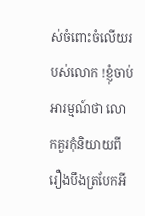ស់ចំពោះចំលើយរបស់លោក !ខ្ញុំចាប់អារម្មណ៍ថា លោកគួរកុំនិយាយពីរឿងបឹងត្របែកអី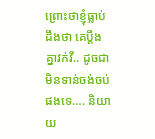ព្រោះថាខ្ញុំធ្លាប់ដឹងថា គេប្តឹងគ្នាវក់វី.. ដូចជាមិនទាន់ចង់ចប់ផងទេ…. និយាយ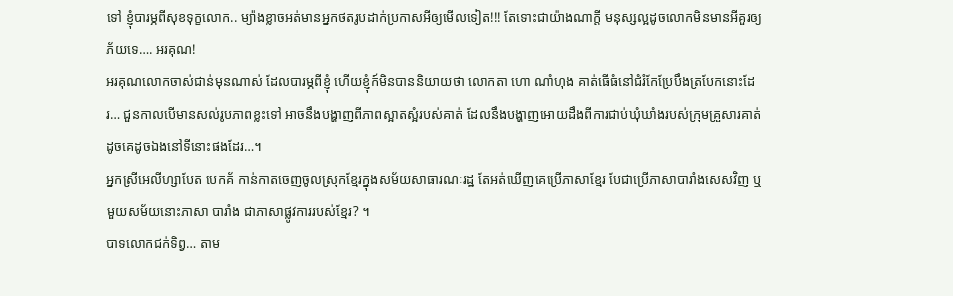ទៅ ខ្ញុំបារម្ភពីសុខទុក្ខលោក.. ម្យ៉ាងខ្លាចអត់មានអ្នកថតរូបដាក់ប្រកាសអីឲ្យមើលទៀត!!! តែទោះជាយ៉ាងណាក្តី មនុស្សល្អដូចលោកមិនមានអីគួរឲ្យភ័យទេ…. អរគុណ!
អរគុណលោកចាស់ជាន់មុនណាស់ ដែលបារម្ភពីខ្ញុំ ហើយខ្ញុំក៍មិនបាននិយាយថា លោកតា ហោ ណាំហុង គាត់ធើធំនៅជំរំកែប្រែបឹងត្របែកនោះដែរ… ជួនកាលបើមានសល់រូបភាពខ្លះទៅ អាចនឹងបង្ហាញពីភាពស្អាតស្អំរបស់គាត់ ដែលនឹងបង្ហាញអោយដឹងពីការជាប់ឃុំឃាំងរបស់ក្រុមគ្រួសារគាត់ ដូចគេដូចឯងនៅទីនោះផងដែរ…។
អ្នកស្រីអេលីហ្សាបែត បេកគ័ កាន់កាតចេញចូលស្រុកខ្មែរក្នុងសម័យសាធារណៈរដ្ឋ តែអត់ឃើញគេប្រើភាសាខ្មែរ បែជាប្រើភាសាបារាំងសេសវិញ ឬមួយសម័យនោះភាសា បារាំង ជាភាសាផ្លូវការរបស់ខ្មែរ? ។
បាទលោកជក់ទិព្វ… តាម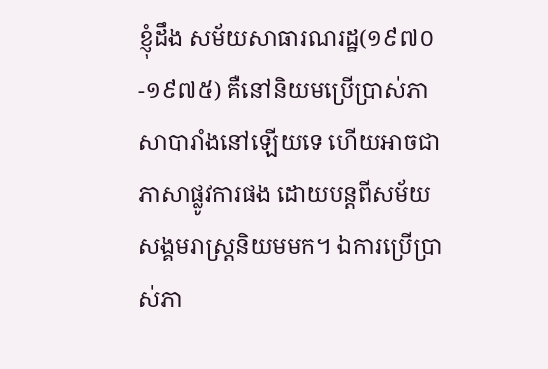ខ្ញុំដឹង សម័យសាធារណរដ្ឋ(១៩៧០-១៩៧៥) គឺនៅនិយមប្រើប្រាស់ភាសាបារាំងនៅឡើយទេ ហើយអាចជាភាសាផ្លូវការផង ដោយបន្តពីសម័យសង្គមរាស្រ្តនិយមមក។ ឯការប្រើប្រាស់ភា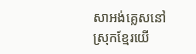សាអង់គ្លេសនៅស្រុកខ្មែរយើ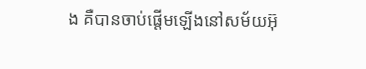ង គឺបានចាប់ផ្តើមឡើងនៅសម័យអ៊ុ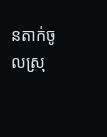នតាក់ចូលស្រុ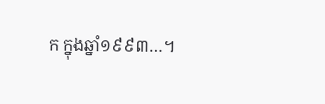ក ក្នុងឆ្នាំ១៩៩៣…។